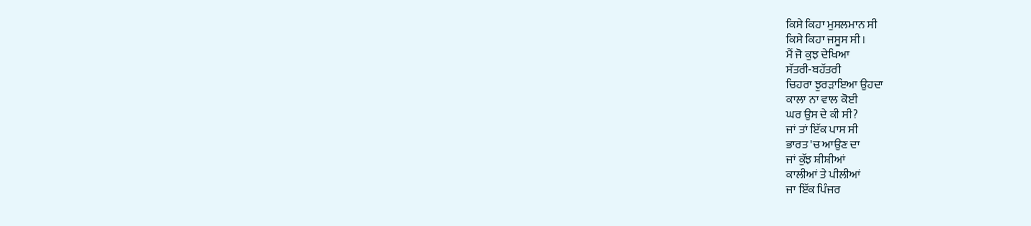ਕਿਸੇ ਕਿਹਾ ਮੁਸਲਮਾਨ ਸੀ
ਕਿਸੇ ਕਿਹਾ ਜਸੂਸ ਸੀ ।
ਮੈਂ ਜੋ ਕੁਝ ਦੇਖਿਆ
ਸੱਤਰੀ-ਬਹੱਤਰੀ
ਚਿਹਰਾ ਝੁਰੜਾਇਆ ਉਹਦਾ
ਕਾਲਾ ਨਾ ਵਾਲ ਕੋਈ
ਘਰ ਉਸ ਦੇ ਕੀ ਸੀ?
ਜਾਂ ਤਾਂ ਇੱਕ ਪਾਸ ਸੀ
ਭਾਰਤ 'ਚ ਆਉਣ ਦਾ
ਜਾਂ ਕੁੱਝ ਸ਼ੀਸ਼ੀਆਂ
ਕਾਲੀਆਂ ਤੇ ਪੀਲੀਆਂ
ਜਾ ਇੱਕ ਪਿੰਜਰ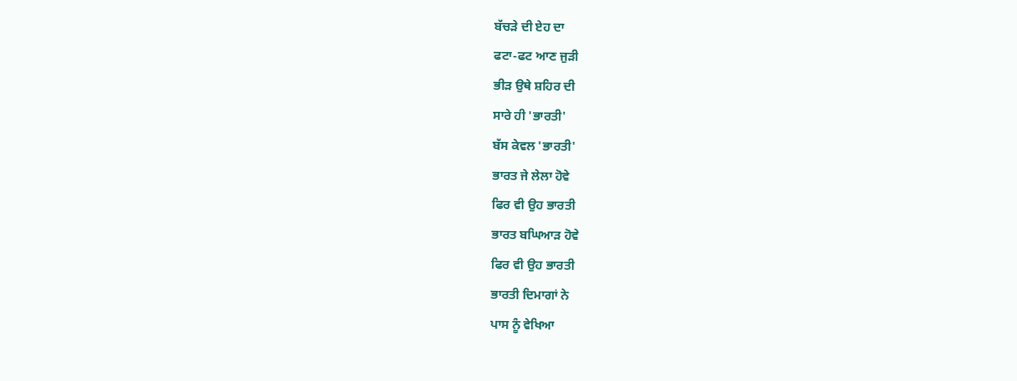ਬੱਚੜੇ ਦੀ ਏਹ ਦਾ
ਫਟਾ-ਫਟ ਆਣ ਜੁੜੀ
ਭੀੜ ਉਥੇ ਸ਼ਹਿਰ ਦੀ
ਸਾਰੇ ਹੀ 'ਭਾਰਤੀ'
ਬੱਸ ਕੇਵਲ 'ਭਾਰਤੀ'
ਭਾਰਤ ਜੇ ਲੇਲਾ ਹੋਵੇ
ਫਿਰ ਵੀ ਉਹ ਭਾਰਤੀ
ਭਾਰਤ ਬਘਿਆੜ ਹੋਵੇ
ਫਿਰ ਵੀ ਉਹ ਭਾਰਤੀ
ਭਾਰਤੀ ਦਿਮਾਗਾਂ ਨੇ
ਪਾਸ ਨੂੰ ਵੇਖਿਆ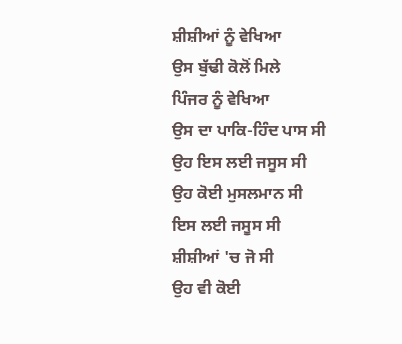ਸ਼ੀਸ਼ੀਆਂ ਨੂੰ ਵੇਖਿਆ
ਉਸ ਬੁੱਢੀ ਕੋਲੋਂ ਮਿਲੇ
ਪਿੰਜਰ ਨੂੰ ਵੇਖਿਆ
ਉਸ ਦਾ ਪਾਕਿ-ਹਿੰਦ ਪਾਸ ਸੀ
ਉਹ ਇਸ ਲਈ ਜਸੂਸ ਸੀ
ਉਹ ਕੋਈ ਮੁਸਲਮਾਨ ਸੀ
ਇਸ ਲਈ ਜਸੂਸ ਸੀ
ਸ਼ੀਸ਼ੀਆਂ 'ਚ ਜੋ ਸੀ
ਉਹ ਵੀ ਕੋਈ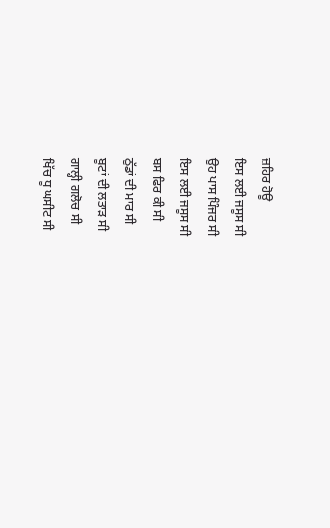ਜ਼ਹਿਰ ਹੋਊ
ਇਸ ਲਈ ਜਸੂਸ ਸੀ
ਉਹ ਪਾਸ ਪਿੰਜਰ ਸੀ
ਇਸ ਲਈ ਜਸੂਸ ਸੀ
ਬਸ ਫਿਰ ਕੀ ਸੀ
ਠੁੱਡਾਂ ਦੀ ਮਾਰ ਸੀ
ਬੂਟਾਂ ਦੀ ਲਤਾੜ ਸੀ
ਗਾਲ੍ਹੀ ਗਲੋਚ ਸੀ
ਖਿੱਚ ਧੂ ਘਸੀਟ ਸੀ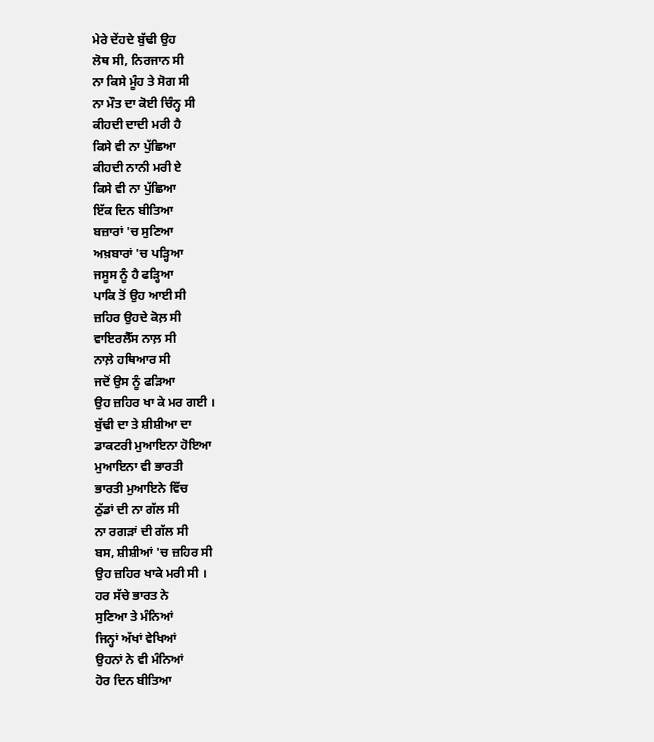ਮੇਰੇ ਦੇਂਹਦੇ ਬੁੱਢੀ ਉਹ
ਲੋਥ ਸੀ, ਨਿਰਜਾਨ ਸੀ
ਨਾ ਕਿਸੇ ਮੂੰਹ ਤੇ ਸੋਗ ਸੀ
ਨਾ ਮੌਤ ਦਾ ਕੋਈ ਚਿੰਨ੍ਹ ਸੀ
ਕੀਹਦੀ ਦਾਦੀ ਮਰੀ ਹੈ
ਕਿਸੇ ਵੀ ਨਾ ਪੁੱਛਿਆ
ਕੀਹਦੀ ਨਾਨੀ ਮਰੀ ਏ
ਕਿਸੇ ਵੀ ਨਾ ਪੁੱਛਿਆ
ਇੱਕ ਦਿਨ ਬੀਤਿਆ
ਬਜ਼ਾਰਾਂ 'ਚ ਸੁਣਿਆ
ਅਖ਼ਬਾਰਾਂ 'ਚ ਪੜ੍ਹਿਆ
ਜਸੂਸ ਨੂੰ ਹੈ ਫੜ੍ਹਿਆ
ਪਾਕਿ ਤੋਂ ਉਹ ਆਈ ਸੀ
ਜ਼ਹਿਰ ਉਹਦੇ ਕੋਲ਼ ਸੀ
ਵਾਇਰਲੈੱਸ ਨਾਲ਼ ਸੀ
ਨਾਲ਼ੇ ਹਥਿਆਰ ਸੀ
ਜਦੋਂ ਉਸ ਨੂੰ ਫੜਿਆ
ਉਹ ਜ਼ਹਿਰ ਖਾ ਕੇ ਮਰ ਗਈ ।
ਬੁੱਢੀ ਦਾ ਤੇ ਸ਼ੀਸ਼ੀਆ ਦਾ
ਡਾਕਟਰੀ ਮੁਆਇਨਾ ਹੋਇਆ
ਮੁਆਇਨਾ ਵੀ ਭਾਰਤੀ
ਭਾਰਤੀ ਮੁਆਇਨੇ ਵਿੱਚ
ਠੁੱਡਾਂ ਦੀ ਨਾ ਗੱਲ ਸੀ
ਨਾ ਰਗੜਾਂ ਦੀ ਗੱਲ ਸੀ
ਬਸ, ਸ਼ੀਸ਼ੀਆਂ 'ਚ ਜ਼ਹਿਰ ਸੀ
ਉਹ ਜ਼ਹਿਰ ਖਾਕੇ ਮਰੀ ਸੀ ।
ਹਰ ਸੱਚੇ ਭਾਰਤ ਨੇ
ਸੁਣਿਆ ਤੇ ਮੰਨਿਆਂ
ਜਿਨ੍ਹਾਂ ਅੱਖਾਂ ਵੇਖਿਆਂ
ਉਹਨਾਂ ਨੇ ਵੀ ਮੰਨਿਆਂ
ਹੋਰ ਦਿਨ ਬੀਤਿਆ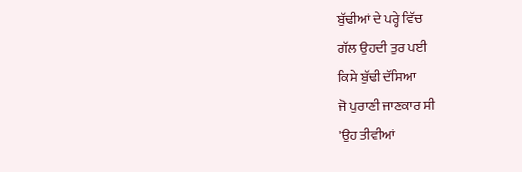ਬੁੱਢੀਆਂ ਦੇ ਪਰ੍ਹੇ ਵਿੱਚ
ਗੱਲ ਉਹਦੀ ਤੁਰ ਪਈ
ਕਿਸੇ ਬੁੱਢੀ ਦੱਸਿਆ
ਜੋ ਪੁਰਾਣੀ ਜਾਣਕਾਰ ਸੀ
'ਉਹ ਤੀਵੀਆਂ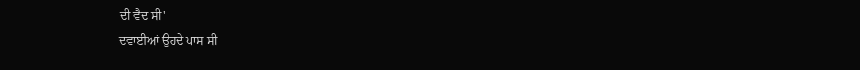ਦੀ ਵੈਦ ਸੀ'
ਦਵਾਈਆਂ ਉਹਦੇ ਪਾਸ ਸੀ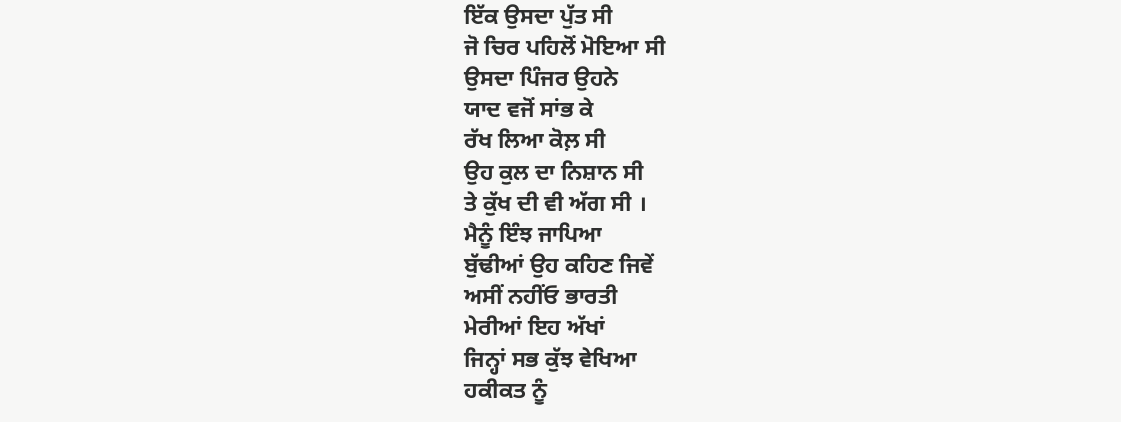ਇੱਕ ਉਸਦਾ ਪੁੱਤ ਸੀ
ਜੋ ਚਿਰ ਪਹਿਲੋਂ ਮੋਇਆ ਸੀ
ਉਸਦਾ ਪਿੰਜਰ ਉਹਨੇ
ਯਾਦ ਵਜੋਂ ਸਾਂਭ ਕੇ
ਰੱਖ ਲਿਆ ਕੋਲ਼ ਸੀ
ਉਹ ਕੁਲ ਦਾ ਨਿਸ਼ਾਨ ਸੀ
ਤੇ ਕੁੱਖ ਦੀ ਵੀ ਅੱਗ ਸੀ ।
ਮੈਨੂੰ ਇੰਝ ਜਾਪਿਆ
ਬੁੱਢੀਆਂ ਉਹ ਕਹਿਣ ਜਿਵੇਂ
ਅਸੀਂ ਨਹੀਂਓ ਭਾਰਤੀ
ਮੇਰੀਆਂ ਇਹ ਅੱਖਾਂ
ਜਿਨ੍ਹਾਂ ਸਭ ਕੁੱਝ ਵੇਖਿਆ
ਹਕੀਕਤ ਨੂੰ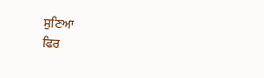ਸੁਣਿਆ
ਫਿਰ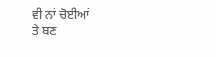ਵੀ ਨਾਂ ਚੋਈਆਂ
ਤੇ ਬਣ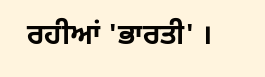ਰਹੀਆਂ 'ਭਾਰਤੀ' ।